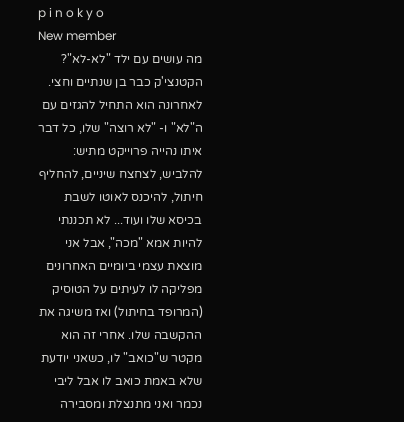p i n o k y o
New member
מה עושים עם ילד "לא-לא"?
הקטנצי'ק כבר בן שנתיים וחצי. לאחרונה הוא התחיל להגזים עם ה"לא" ו- "לא רוצה" שלו, כל דבר איתו נהייה פרוייקט מתיש: להלביש, לצחצח שיניים, להחליף חיתול, להיכנס לאוטו לשבת בכיסא שלו ועוד... לא תכננתי להיות אמא "מכה", אבל אני מוצאת עצמי ביומיים האחרונים מפליקה לו לעיתים על הטוסיק (המרופד בחיתול) ואז משיגה את ההקשבה שלו. אחרי זה הוא מקטר ש"כואב" לו, כשאני יודעת שלא באמת כואב לו אבל ליבי נכמר ואני מתנצלת ומסבירה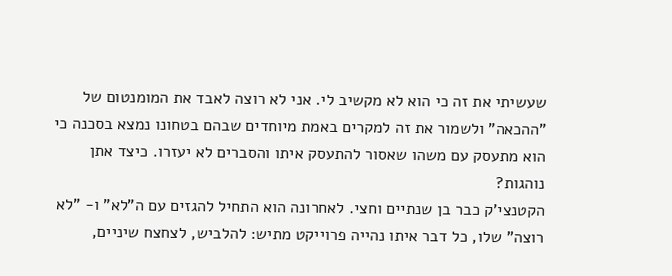שעשיתי את זה כי הוא לא מקשיב לי. אני לא רוצה לאבד את המומנטום של "ההכאה" ולשמור את זה למקרים באמת מיוחדים שבהם בטחונו נמצא בסכנה כי הוא מתעסק עם משהו שאסור להתעסק איתו והסברים לא יעזרו. כיצד אתן נוהגות?
הקטנצי'ק כבר בן שנתיים וחצי. לאחרונה הוא התחיל להגזים עם ה"לא" ו- "לא רוצה" שלו, כל דבר איתו נהייה פרוייקט מתיש: להלביש, לצחצח שיניים,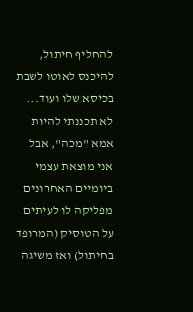להחליף חיתול, להיכנס לאוטו לשבת בכיסא שלו ועוד... לא תכננתי להיות אמא "מכה", אבל אני מוצאת עצמי ביומיים האחרונים מפליקה לו לעיתים על הטוסיק (המרופד בחיתול) ואז משיגה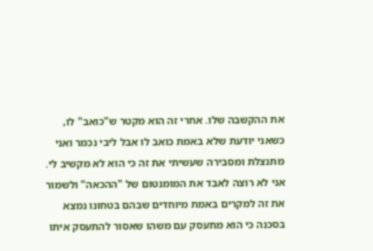את ההקשבה שלו. אחרי זה הוא מקטר ש"כואב" לו, כשאני יודעת שלא באמת כואב לו אבל ליבי נכמר ואני מתנצלת ומסבירה שעשיתי את זה כי הוא לא מקשיב לי. אני לא רוצה לאבד את המומנטום של "ההכאה" ולשמור את זה למקרים באמת מיוחדים שבהם בטחונו נמצא בסכנה כי הוא מתעסק עם משהו שאסור להתעסק איתו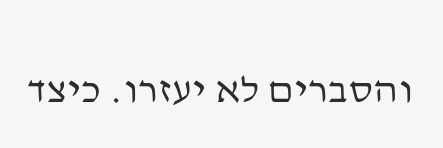והסברים לא יעזרו. כיצד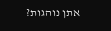אתן נוהגות?